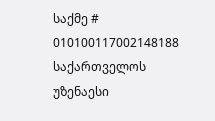საქმე # 010100117002148188
საქართველოს უზენაესი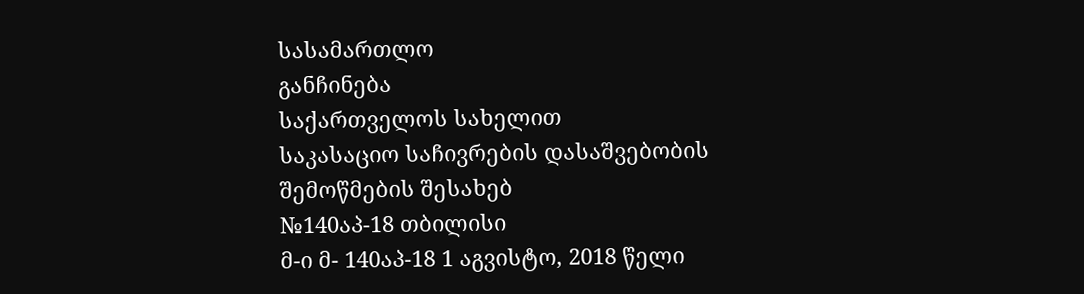სასამართლო
განჩინება
საქართველოს სახელით
საკასაციო საჩივრების დასაშვებობის
შემოწმების შესახებ
№140აპ-18 თბილისი
მ-ი მ- 140აპ-18 1 აგვისტო, 2018 წელი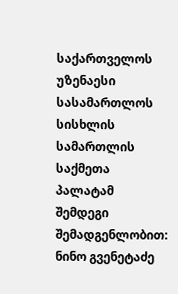საქართველოს უზენაესი სასამართლოს სისხლის სამართლის საქმეთა პალატამ შემდეგი შემადგენლობით:
ნინო გვენეტაძე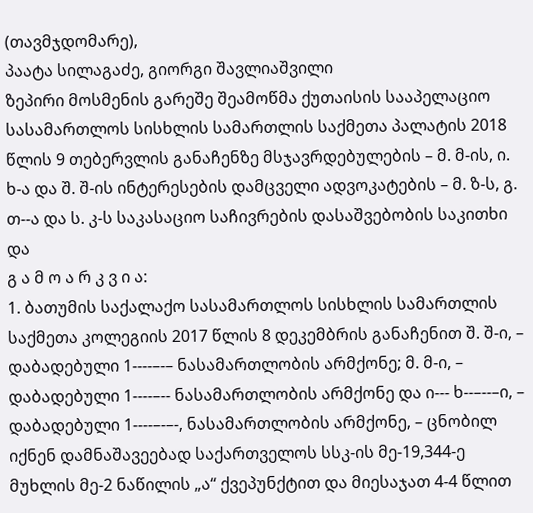(თავმჯდომარე),
პაატა სილაგაძე, გიორგი შავლიაშვილი
ზეპირი მოსმენის გარეშე შეამოწმა ქუთაისის სააპელაციო სასამართლოს სისხლის სამართლის საქმეთა პალატის 2018 წლის 9 თებერვლის განაჩენზე მსჯავრდებულების – მ. მ-ის, ი. ხ-ა და შ. შ-ის ინტერესების დამცველი ადვოკატების – მ. ზ-ს, გ. თ--ა და ს. კ-ს საკასაციო საჩივრების დასაშვებობის საკითხი და
გ ა მ ო ა რ კ ვ ი ა:
1. ბათუმის საქალაქო სასამართლოს სისხლის სამართლის საქმეთა კოლეგიის 2017 წლის 8 დეკემბრის განაჩენით შ. შ-ი, – დაბადებული 1----–-– ნასამართლობის არმქონე; მ. მ-ი, – დაბადებული 1----–-- ნასამართლობის არმქონე და ი--- ხ--–--–ი, – დაბადებული 1----–-–-, ნასამართლობის არმქონე, – ცნობილ იქნენ დამნაშავეებად საქართველოს სსკ-ის მე-19,344-ე მუხლის მე-2 ნაწილის „ა“ ქვეპუნქტით და მიესაჯათ 4-4 წლით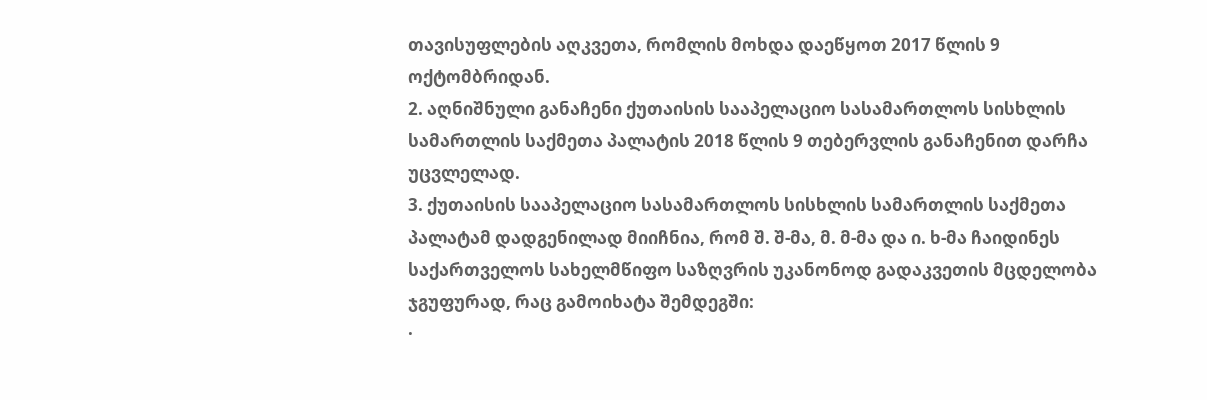თავისუფლების აღკვეთა, რომლის მოხდა დაეწყოთ 2017 წლის 9 ოქტომბრიდან.
2. აღნიშნული განაჩენი ქუთაისის სააპელაციო სასამართლოს სისხლის სამართლის საქმეთა პალატის 2018 წლის 9 თებერვლის განაჩენით დარჩა უცვლელად.
3. ქუთაისის სააპელაციო სასამართლოს სისხლის სამართლის საქმეთა პალატამ დადგენილად მიიჩნია, რომ შ. შ-მა, მ. მ-მა და ი. ხ-მა ჩაიდინეს საქართველოს სახელმწიფო საზღვრის უკანონოდ გადაკვეთის მცდელობა ჯგუფურად, რაც გამოიხატა შემდეგში:
·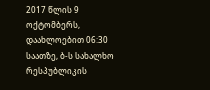2017 წლის 9 ოქტომბერს, დაახლოებით 06:30 საათზე, ბ-ს სახალხო რესპუბლიკის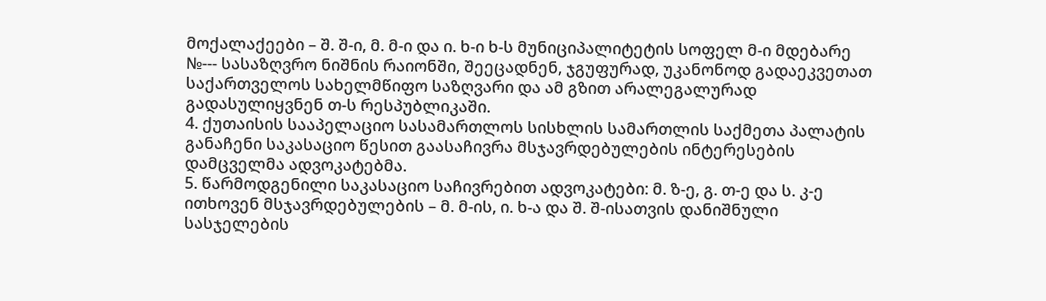მოქალაქეები – შ. შ-ი, მ. მ-ი და ი. ხ-ი ხ-ს მუნიციპალიტეტის სოფელ მ-ი მდებარე №--- სასაზღვრო ნიშნის რაიონში, შეეცადნენ, ჯგუფურად, უკანონოდ გადაეკვეთათ საქართველოს სახელმწიფო საზღვარი და ამ გზით არალეგალურად გადასულიყვნენ თ-ს რესპუბლიკაში.
4. ქუთაისის სააპელაციო სასამართლოს სისხლის სამართლის საქმეთა პალატის განაჩენი საკასაციო წესით გაასაჩივრა მსჯავრდებულების ინტერესების დამცველმა ადვოკატებმა.
5. წარმოდგენილი საკასაციო საჩივრებით ადვოკატები: მ. ზ-ე, გ. თ-ე და ს. კ-ე ითხოვენ მსჯავრდებულების – მ. მ-ის, ი. ხ-ა და შ. შ-ისათვის დანიშნული სასჯელების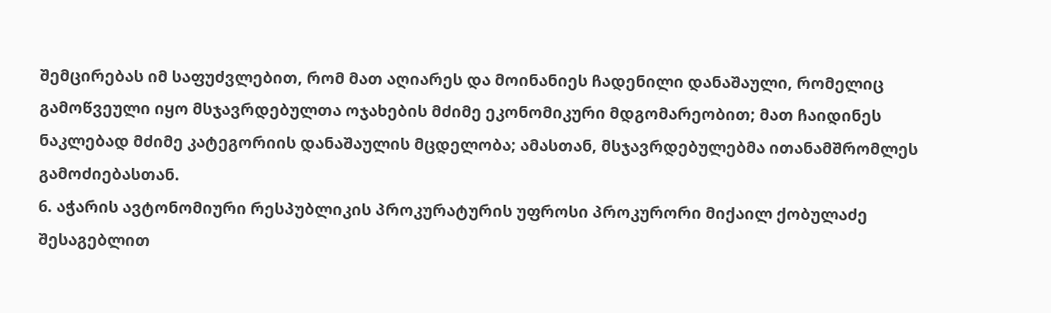შემცირებას იმ საფუძვლებით, რომ მათ აღიარეს და მოინანიეს ჩადენილი დანაშაული, რომელიც გამოწვეული იყო მსჯავრდებულთა ოჯახების მძიმე ეკონომიკური მდგომარეობით; მათ ჩაიდინეს ნაკლებად მძიმე კატეგორიის დანაშაულის მცდელობა; ამასთან, მსჯავრდებულებმა ითანამშრომლეს გამოძიებასთან.
6. აჭარის ავტონომიური რესპუბლიკის პროკურატურის უფროსი პროკურორი მიქაილ ქობულაძე შესაგებლით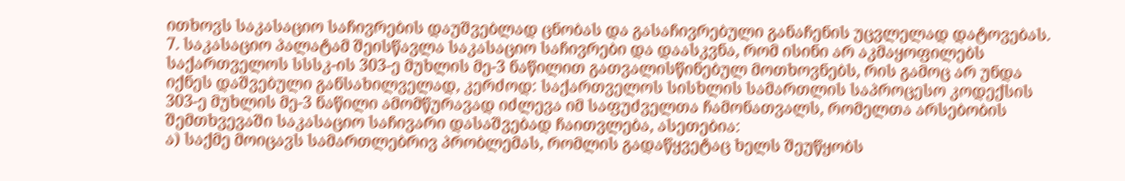ითხოვს საკასაციო საჩივრების დაუშვებლად ცნობას და გასაჩივრებული განაჩენის უცვლელად დატოვებას.
7. საკასაციო პალატამ შეისწავლა საკასაციო საჩივრები და დაასკვნა, რომ ისინი არ აკმაყოფილებს საქართველოს სსსკ-ის 303-ე მუხლის მე-3 ნაწილით გათვალისწინებულ მოთხოვნებს, რის გამოც არ უნდა იქნეს დაშვებული განსახილველად, კერძოდ: საქართველოს სისხლის სამართლის საპროცესო კოდექსის 303-ე მუხლის მე-3 ნაწილი ამომწურავად იძლევა იმ საფუძველთა ჩამონათვალს, რომელთა არსებობის შემთხვევაში საკასაციო საჩივარი დასაშვებად ჩაითვლება, ასეთებია:
ა) საქმე მოიცავს სამართლებრივ პრობლემას, რომლის გადაწყვეტაც ხელს შეუწყობს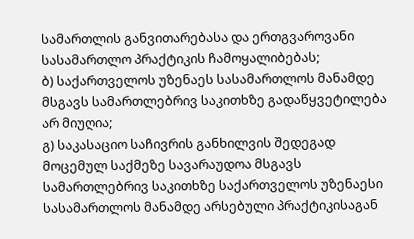სამართლის განვითარებასა და ერთგვაროვანი სასამართლო პრაქტიკის ჩამოყალიბებას;
ბ) საქართველოს უზენაეს სასამართლოს მანამდე მსგავს სამართლებრივ საკითხზე გადაწყვეტილება არ მიუღია;
გ) საკასაციო საჩივრის განხილვის შედეგად მოცემულ საქმეზე სავარაუდოა მსგავს სამართლებრივ საკითხზე საქართველოს უზენაესი სასამართლოს მანამდე არსებული პრაქტიკისაგან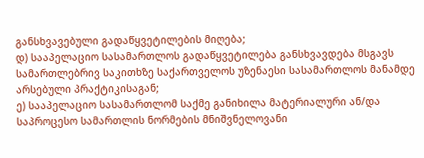განსხვავებული გადაწყვეტილების მიღება;
დ) სააპელაციო სასამართლოს გადაწყვეტილება განსხვავდება მსგავს სამართლებრივ საკითხზე საქართველოს უზენაესი სასამართლოს მანამდე არსებული პრაქტიკისაგან;
ე) სააპელაციო სასამართლომ საქმე განიხილა მატერიალური ან/და საპროცესო სამართლის ნორმების მნიშვნელოვანი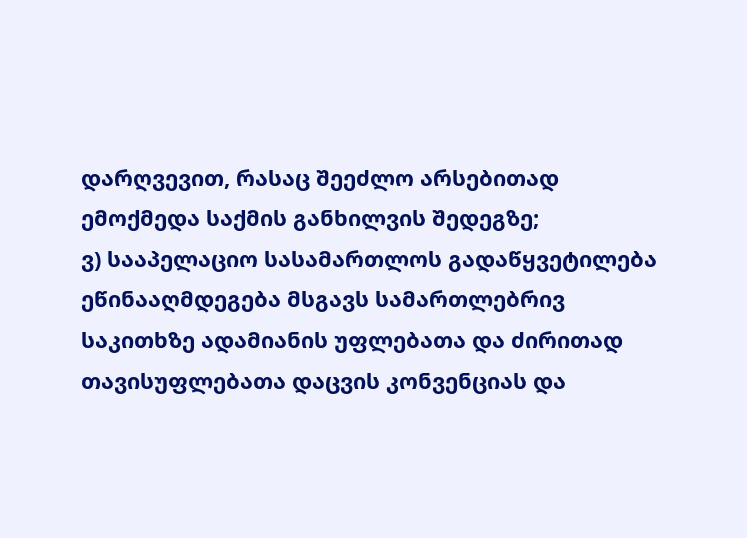დარღვევით, რასაც შეეძლო არსებითად ემოქმედა საქმის განხილვის შედეგზე;
ვ) სააპელაციო სასამართლოს გადაწყვეტილება ეწინააღმდეგება მსგავს სამართლებრივ საკითხზე ადამიანის უფლებათა და ძირითად თავისუფლებათა დაცვის კონვენციას და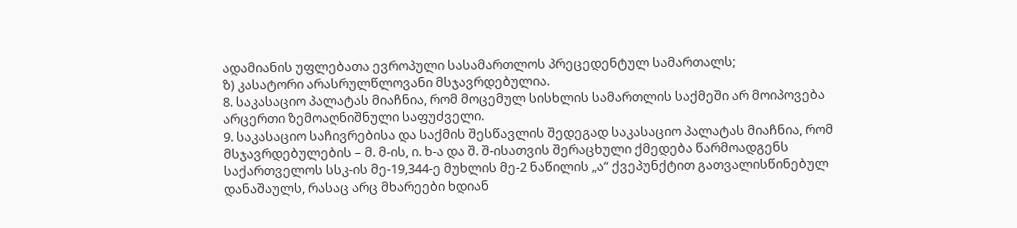ადამიანის უფლებათა ევროპული სასამართლოს პრეცედენტულ სამართალს;
ზ) კასატორი არასრულწლოვანი მსჯავრდებულია.
8. საკასაციო პალატას მიაჩნია, რომ მოცემულ სისხლის სამართლის საქმეში არ მოიპოვება არცერთი ზემოაღნიშნული საფუძველი.
9. საკასაციო საჩივრებისა და საქმის შესწავლის შედეგად საკასაციო პალატას მიაჩნია, რომ მსჯავრდებულების – მ. მ-ის, ი. ხ-ა და შ. შ-ისათვის შერაცხული ქმედება წარმოადგენს საქართველოს სსკ-ის მე-19,344-ე მუხლის მე-2 ნაწილის „ა“ ქვეპუნქტით გათვალისწინებულ დანაშაულს, რასაც არც მხარეები ხდიან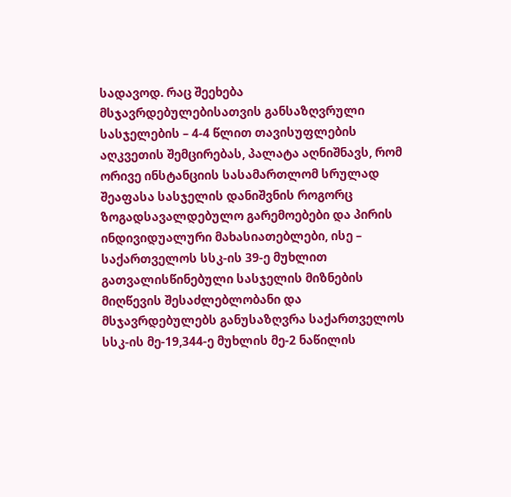სადავოდ. რაც შეეხება მსჯავრდებულებისათვის განსაზღვრული სასჯელების – 4-4 წლით თავისუფლების აღკვეთის შემცირებას, პალატა აღნიშნავს, რომ ორივე ინსტანციის სასამართლომ სრულად შეაფასა სასჯელის დანიშვნის როგორც ზოგადსავალდებულო გარემოებები და პირის ინდივიდუალური მახასიათებლები, ისე – საქართველოს სსკ-ის 39-ე მუხლით გათვალისწინებული სასჯელის მიზნების მიღწევის შესაძლებლობანი და მსჯავრდებულებს განუსაზღვრა საქართველოს სსკ-ის მე-19,344-ე მუხლის მე-2 ნაწილის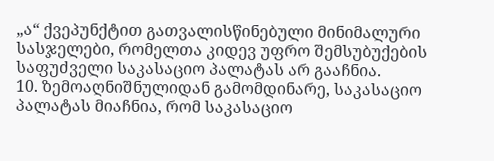„ა“ ქვეპუნქტით გათვალისწინებული მინიმალური სასჯელები, რომელთა კიდევ უფრო შემსუბუქების საფუძველი საკასაციო პალატას არ გააჩნია.
10. ზემოაღნიშნულიდან გამომდინარე, საკასაციო პალატას მიაჩნია, რომ საკასაციო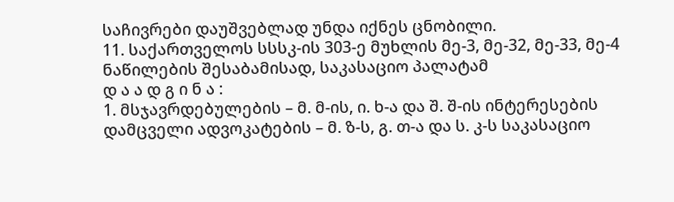საჩივრები დაუშვებლად უნდა იქნეს ცნობილი.
11. საქართველოს სსსკ-ის 303-ე მუხლის მე-3, მე-32, მე-33, მე-4 ნაწილების შესაბამისად, საკასაციო პალატამ
დ ა ა დ გ ი ნ ა :
1. მსჯავრდებულების – მ. მ-ის, ი. ხ-ა და შ. შ-ის ინტერესების დამცველი ადვოკატების – მ. ზ-ს, გ. თ-ა და ს. კ-ს საკასაციო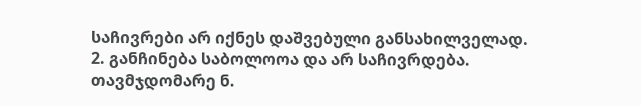საჩივრები არ იქნეს დაშვებული განსახილველად.
2. განჩინება საბოლოოა და არ საჩივრდება.
თავმჯდომარე ნ.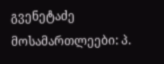გვენეტაძე
მოსამართლეები: პ.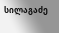სილაგაძე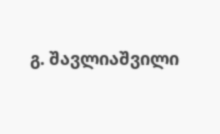გ. შავლიაშვილი